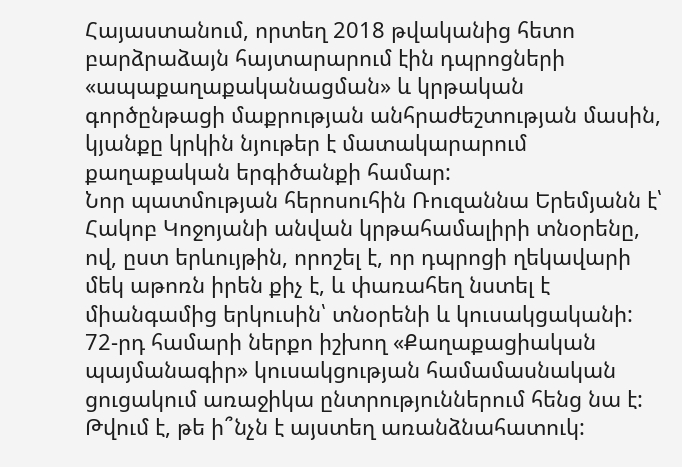Հայաստանում, որտեղ 2018 թվականից հետո բարձրաձայն հայտարարում էին դպրոցների «ապաքաղաքականացման» և կրթական գործընթացի մաքրության անհրաժեշտության մասին, կյանքը կրկին նյութեր է մատակարարում քաղաքական երգիծանքի համար:
Նոր պատմության հերոսուհին Ռուզաննա Երեմյանն է՝ Հակոբ Կոջոյանի անվան կրթահամալիրի տնօրենը, ով, ըստ երևույթին, որոշել է, որ դպրոցի ղեկավարի մեկ աթոռն իրեն քիչ է, և փառահեղ նստել է միանգամից երկուսին՝ տնօրենի և կուսակցականի:
72-րդ համարի ներքո իշխող «Քաղաքացիական պայմանագիր» կուսակցության համամասնական ցուցակում առաջիկա ընտրություններում հենց նա է: Թվում է, թե ի՞նչն է այստեղ առանձնահատուկ: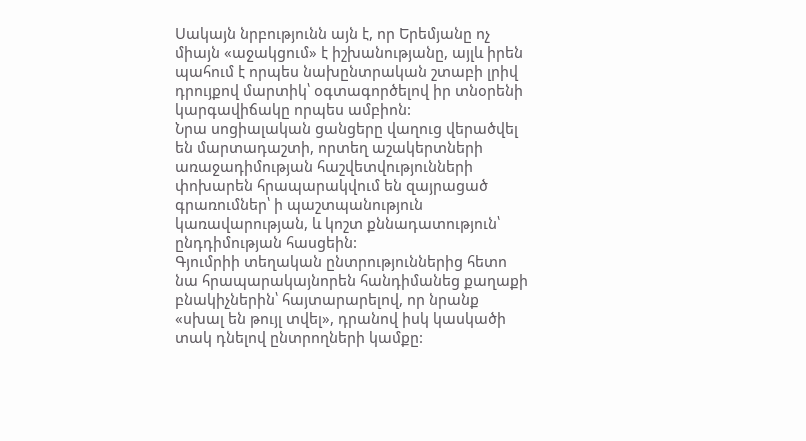Սակայն նրբությունն այն է, որ Երեմյանը ոչ միայն «աջակցում» է իշխանությանը, այլև իրեն պահում է որպես նախընտրական շտաբի լրիվ դրույքով մարտիկ՝ օգտագործելով իր տնօրենի կարգավիճակը որպես ամբիոն:
Նրա սոցիալական ցանցերը վաղուց վերածվել են մարտադաշտի, որտեղ աշակերտների առաջադիմության հաշվետվությունների փոխարեն հրապարակվում են զայրացած գրառումներ՝ ի պաշտպանություն կառավարության, և կոշտ քննադատություն՝ ընդդիմության հասցեին:
Գյումրիի տեղական ընտրություններից հետո նա հրապարակայնորեն հանդիմանեց քաղաքի բնակիչներին՝ հայտարարելով, որ նրանք «սխալ են թույլ տվել», դրանով իսկ կասկածի տակ դնելով ընտրողների կամքը: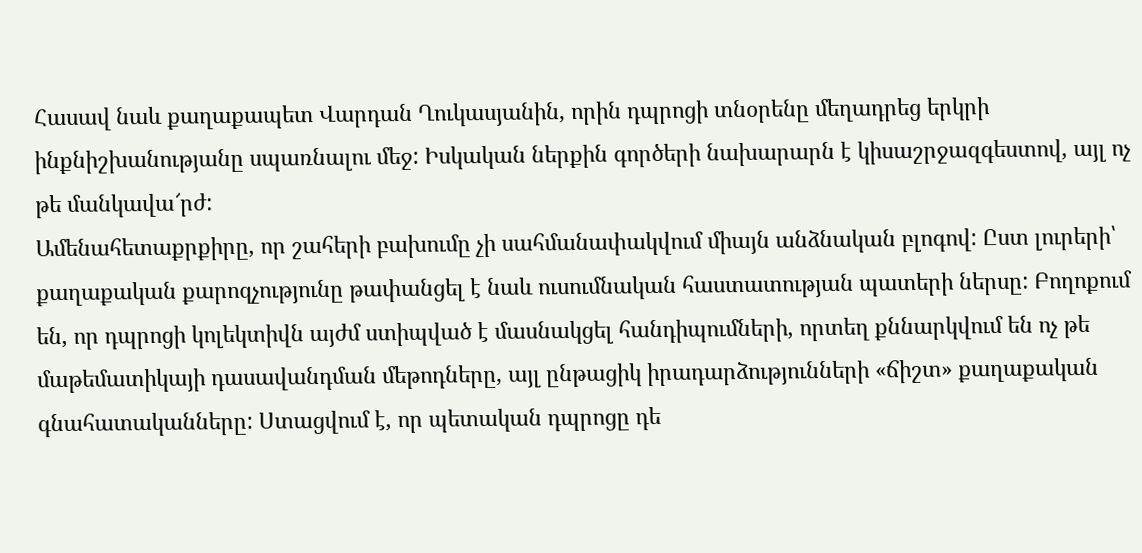Հասավ նաև քաղաքապետ Վարդան Ղուկասյանին, որին դպրոցի տնօրենը մեղադրեց երկրի ինքնիշխանությանը սպառնալու մեջ: Իսկական ներքին գործերի նախարարն է կիսաշրջազգեստով, այլ ոչ թե մանկավա՜րժ:
Ամենահետաքրքիրը, որ շահերի բախումը չի սահմանափակվում միայն անձնական բլոգով: Ըստ լուրերի՝ քաղաքական քարոզչությունը թափանցել է նաև ուսումնական հաստատության պատերի ներսը: Բողոքում են, որ դպրոցի կոլեկտիվն այժմ ստիպված է մասնակցել հանդիպումների, որտեղ քննարկվում են ոչ թե մաթեմատիկայի դասավանդման մեթոդները, այլ ընթացիկ իրադարձությունների «ճիշտ» քաղաքական գնահատականները: Ստացվում է, որ պետական դպրոցը դե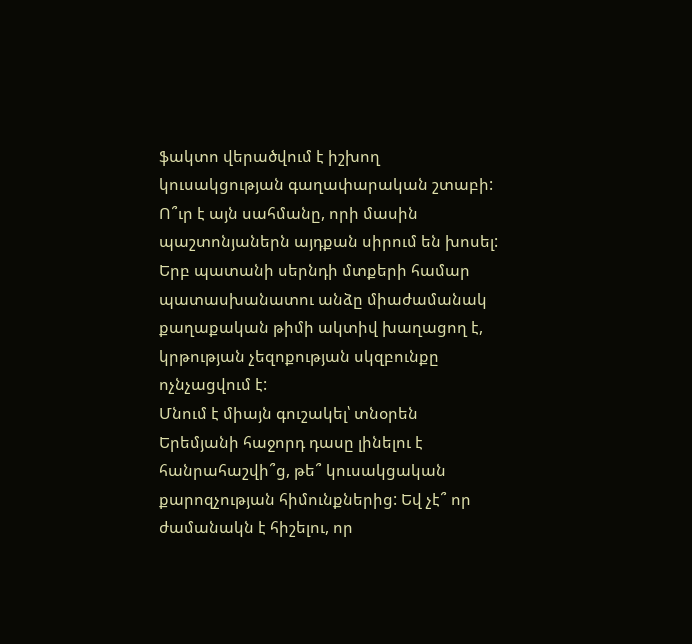ֆակտո վերածվում է իշխող կուսակցության գաղափարական շտաբի:
Ո՞ւր է այն սահմանը, որի մասին պաշտոնյաներն այդքան սիրում են խոսել: Երբ պատանի սերնդի մտքերի համար պատասխանատու անձը միաժամանակ քաղաքական թիմի ակտիվ խաղացող է, կրթության չեզոքության սկզբունքը ոչնչացվում է:
Մնում է միայն գուշակել՝ տնօրեն Երեմյանի հաջորդ դասը լինելու է հանրահաշվի՞ց, թե՞ կուսակցական քարոզչության հիմունքներից: Եվ չէ՞ որ ժամանակն է հիշելու, որ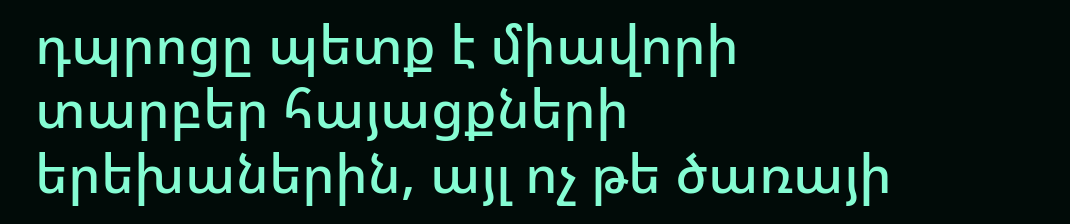դպրոցը պետք է միավորի տարբեր հայացքների երեխաներին, այլ ոչ թե ծառայի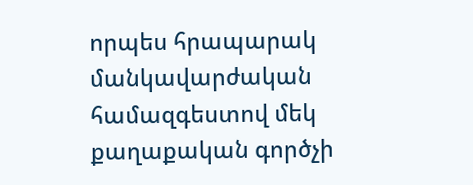որպես հրապարակ մանկավարժական համազգեստով մեկ քաղաքական գործչի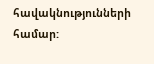հավակնությունների համար: